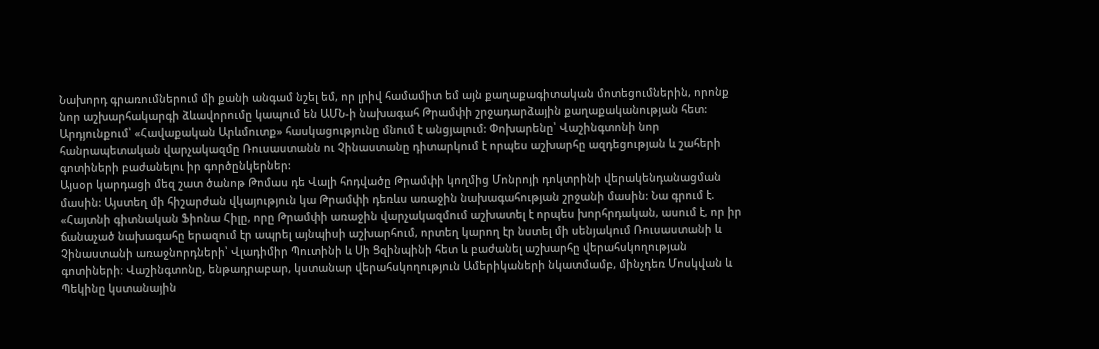Նախորդ գրառումներում մի քանի անգամ նշել եմ, որ լրիվ համամիտ եմ այն քաղաքագիտական մոտեցումներին, որոնք նոր աշխարհակարգի ձևավորումը կապում են ԱՄՆ-ի նախագահ Թրամփի շրջադարձային քաղաքականության հետ: Արդյունքում՝ «Հավաքական Արևմուտք» հասկացությունը մնում է անցյալում: Փոխարենը՝ Վաշինգտոնի նոր հանրապետական վարչակազմը Ռուսաստանն ու Չինաստանը դիտարկում է որպես աշխարհը ազդեցության և շահերի գոտիների բաժանելու իր գործընկերներ:
Այսօր կարդացի մեզ շատ ծանոթ Թոմաս դե Վալի հոդվածը Թրամփի կողմից Մոնրոյի դոկտրինի վերակենդանացման մասին: Այստեղ մի հիշարժան վկայություն կա Թրամփի դեռևս առաջին նախագահության շրջանի մասին: Նա գրում է. «Հայտնի գիտնական Ֆիոնա Հիլը, որը Թրամփի առաջին վարչակազմում աշխատել է որպես խորհրդական, ասում է, որ իր ճանաչած նախագահը երազում էր ապրել այնպիսի աշխարհում, որտեղ կարող էր նստել մի սենյակում Ռուսաստանի և Չինաստանի առաջնորդների՝ Վլադիմիր Պուտինի և Սի Ցզինպինի հետ և բաժանել աշխարհը վերահսկողության գոտիների։ Վաշինգտոնը, ենթադրաբար, կստանար վերահսկողություն Ամերիկաների նկատմամբ, մինչդեռ Մոսկվան և Պեկինը կստանային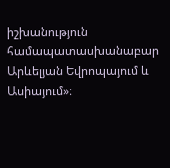իշխանություն համապատասխանաբար Արևելյան Եվրոպայում և Ասիայում»։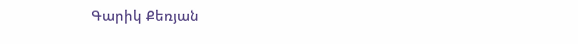Գարիկ Քեռյան